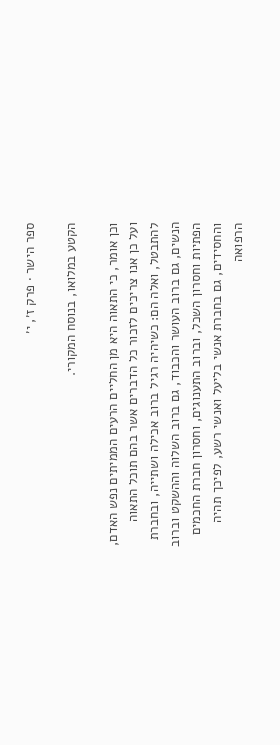ספר הישר · פרק ז׳, י׳

הקטע במלואו, בנוסח המקורי.

וכן אומר, כי התאוה היא מן החליים הרעים הממיתים נפש האדם, ועל כן אנו צריכים לזכור כל הדברים אשר בהם תוכל התאוה להתבטל, ואלה הם: כשיהיה רגיל ברוב אכילה ושתייה, ובחברת הנשים, גם ברוב העושר והכבוד, גם ברוב השלוה וההשקט וברוב הפתיות וחסרון השכל, וברוב התענוגים, וחסרון חברת החכמים והחסידים, גם בחברת אנשי בליעל ואנשי רשע, לפיכך תהיה הרפואה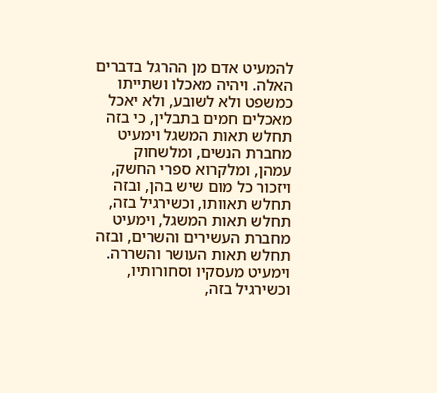להמעיט אדם מן ההרגל בדברים האלה. ויהיה מאכלו ושתייתו כמשפט ולא לשובע, ולא יאכל מאכלים חמים בתבלין, כי בזה תחלש תאות המשגל וימעיט מחברת הנשים, ומלשחוק עמהן, ומלקרוא ספרי החשק, ויזכור כל מום שיש בהן, ובזה תחלש תאוותו, וכשירגיל בזה, תחלש תאות המשגל, וימעיט מחברת העשירים והשרים, ובזה תחלש תאות העושר והשררה. וימעיט מעסקיו וסחורותיו, וכשירגיל בזה,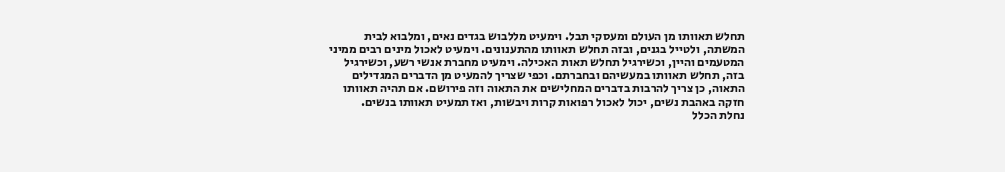תחלש תאוותו מן העולם ומעסקי תבל. וימעיט מללבוש בגדים נאים, ומלבוא לבית המשתה, ולטייל בגנים, ובזה תחלש תאוותו מהתענונים. וימעיט לאכול מינים רבים ממיני המטעמים והיין, וכשירגיל תחלש תאות האכילה. וימעיט מחברת אנשי רשע, וכשירגיל בזה, תחלש תאוותו במעשיהם ובחברתם. וכפי שצריך להמעיט מן הדברים המגדילים התאוה, כן צריך להרבות בדברים המחלישים את התאוה וזה פירושם. אם תהיה תאוותו חזקה באהבת נשים, יכול לאכול רפואות קרות ויבשות, ואז תמעיט תאוותו בנשים.
נחלת הכלל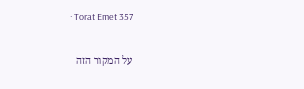· Torat Emet 357

על המקור הזה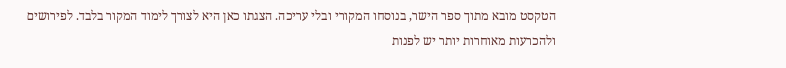הטקסט מובא מתוך ספר הישר, בנוסחו המקורי ובלי עריכה. הצגתו כאן היא לצורך לימוד המקור בלבד. לפירושים ולהכרעות מאוחרות יותר יש לפנות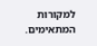למקורות המתאימים.